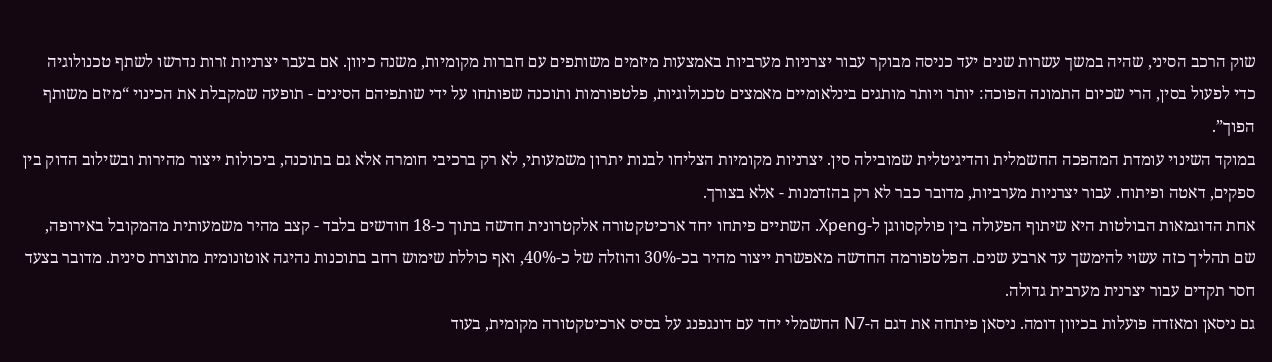שוק הרכב הסיני, שהיה במשך עשרות שנים יעד כניסה מבוקר עבור יצרניות מערביות באמצעות מיזמים משותפים עם חברות מקומיות, משנה כיוון. אם בעבר יצרניות זרות נדרשו לשתף טכנולוגיה כדי לפעול בסין, הרי שכיום התמונה הפוכה: יותר ויותר מותגים בינלאומיים מאמצים טכנולוגיות, פלטפורמות ותוכנה שפותחו על ידי שותפיהם הסינים - תופעה שמקבלת את הכינוי “מיזם משותף הפוך”.
במוקד השינוי עומדת המהפכה החשמלית והדיגיטלית שמובילה סין. יצרניות מקומיות הצליחו לבנות יתרון משמעותי, לא רק ברכיבי חומרה אלא גם בתוכנה, ביכולות ייצור מהירות ובשילוב הדוק בין ספקים, דאטה ופיתוח. עבור יצרניות מערביות, מדובר כבר לא רק בהזדמנות - אלא בצורך.
אחת הדוגמאות הבולטות היא שיתוף הפעולה בין פולקסווגן ל-Xpeng. השתיים פיתחו יחד ארכיטקטורה אלקטרונית חדשה בתוך כ-18 חודשים בלבד - קצב מהיר משמעותית מהמקובל באירופה, שם תהליך כזה עשוי להימשך עד ארבע שנים. הפלטפורמה החדשה מאפשרת ייצור מהיר בכ-30% והוזלה של כ-40%, ואף כוללת שימוש רחב בתוכנות נהיגה אוטונומית מתוצרת סינית. מדובר בצעד חסר תקדים עבור יצרנית מערבית גדולה.
גם ניסאן ומאזדה פועלות בכיוון דומה. ניסאן פיתחה את דגם ה-N7 החשמלי יחד עם דונגפנג על בסיס ארכיטקטורה מקומית, בעוד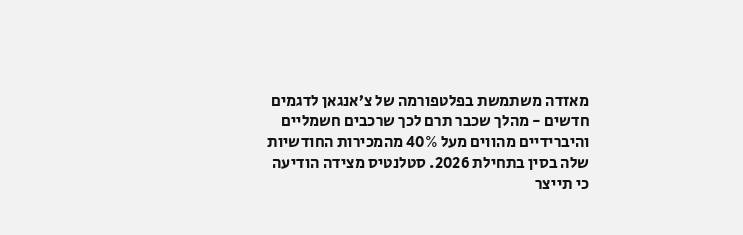מאזדה משתמשת בפלטפורמה של צ’אנגאן לדגמים חדשים - מהלך שכבר תרם לכך שרכבים חשמליים והיברידיים מהווים מעל 40% מהמכירות החודשיות שלה בסין בתחילת 2026. סטלנטיס מצידה הודיעה כי תייצר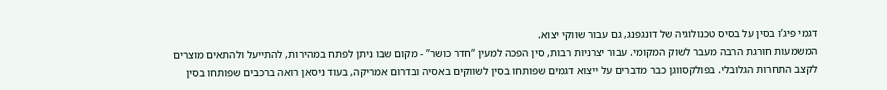דגמי פיג’ו בסין על בסיס טכנולוגיה של דונגפנג, גם עבור שווקי יצוא.
המשמעות חורגת הרבה מעבר לשוק המקומי. עבור יצרניות רבות, סין הפכה למעין “חדר כושר” - מקום שבו ניתן לפתח במהירות, להתייעל ולהתאים מוצרים לקצב התחרות הגלובלי. בפולקסווגן כבר מדברים על ייצוא דגמים שפותחו בסין לשווקים באסיה ובדרום אמריקה, בעוד ניסאן רואה ברכבים שפותחו בסין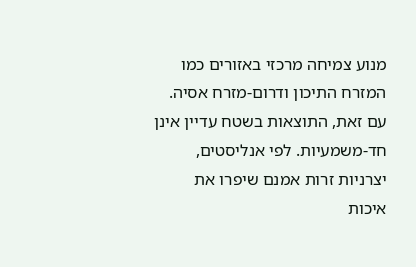מנוע צמיחה מרכזי באזורים כמו המזרח התיכון ודרום-מזרח אסיה.
עם זאת, התוצאות בשטח עדיין אינן חד-משמעיות. לפי אנליסטים, יצרניות זרות אמנם שיפרו את איכות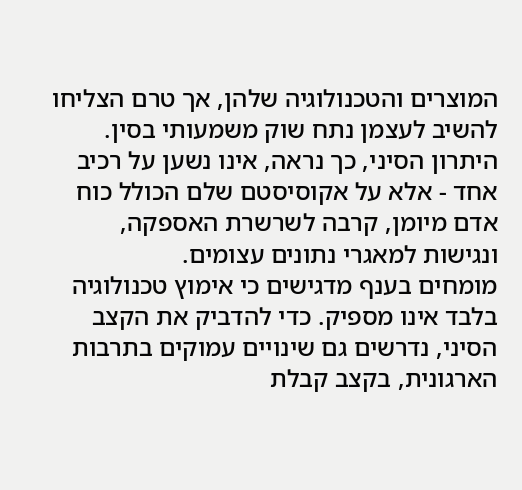המוצרים והטכנולוגיה שלהן, אך טרם הצליחו להשיב לעצמן נתח שוק משמעותי בסין. היתרון הסיני, כך נראה, אינו נשען על רכיב אחד - אלא על אקוסיסטם שלם הכולל כוח אדם מיומן, קרבה לשרשרת האספקה, ונגישות למאגרי נתונים עצומים.
מומחים בענף מדגישים כי אימוץ טכנולוגיה בלבד אינו מספיק. כדי להדביק את הקצב הסיני, נדרשים גם שינויים עמוקים בתרבות הארגונית, בקצב קבלת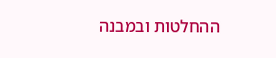ההחלטות ובמבנה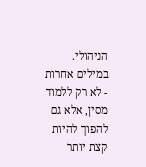הניהולי. במילים אחרות - לא רק ללמוד מסין, אלא גם להפוך להיות קצת יותר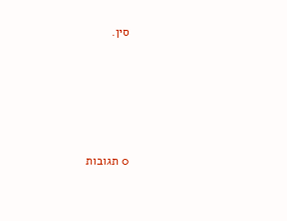סין.








0 תגובות